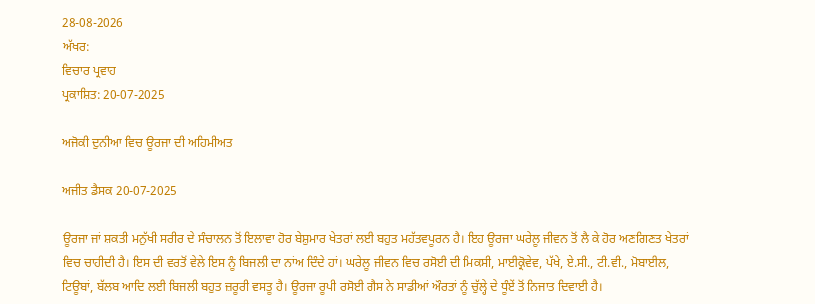28-08-2026
ਅੱਖਰ:
ਵਿਚਾਰ ਪ੍ਰਵਾਹ
ਪ੍ਰਕਾਸ਼ਿਤ: 20-07-2025

ਅਜੋਕੀ ਦੁਨੀਆ ਵਿਚ ਊਰਜਾ ਦੀ ਅਹਿਮੀਅਤ

ਅਜੀਤ ਡੈਸਕ 20-07-2025

ਊਰਜਾ ਜਾਂ ਸ਼ਕਤੀ ਮਨੁੱਖੀ ਸਰੀਰ ਦੇ ਸੰਚਾਲਨ ਤੋਂ ਇਲਾਵਾ ਹੋਰ ਬੇਸ਼ੁਮਾਰ ਖੇਤਰਾਂ ਲਈ ਬਹੁਤ ਮਹੱਤਵਪੂਰਨ ਹੈ। ਇਹ ਊਰਜਾ ਘਰੇਲੂ ਜੀਵਨ ਤੋਂ ਲੈ ਕੇ ਹੋਰ ਅਣਗਿਣਤ ਖੇਤਰਾਂ ਵਿਚ ਚਾਹੀਦੀ ਹੈ। ਇਸ ਦੀ ਵਰਤੋਂ ਵੇਲੇ ਇਸ ਨੂੰ ਬਿਜਲੀ ਦਾ ਨਾਂਅ ਦਿੰਦੇ ਹਾਂ। ਘਰੇਲੂ ਜੀਵਨ ਵਿਚ ਰਸੋਈ ਦੀ ਮਿਕਸੀ, ਮਾਈਕ੍ਰੋਵੇਵ, ਪੱਖੇ, ਏ.ਸੀ., ਟੀ.ਵੀ., ਮੋਬਾਈਲ, ਟਿਊਬਾਂ, ਬੱਲਬ ਆਦਿ ਲਈ ਬਿਜਲੀ ਬਹੁਤ ਜ਼ਰੂਰੀ ਵਸਤੂ ਹੈ। ਊਰਜਾ ਰੂਪੀ ਰਸੋਈ ਗੈਸ ਨੇ ਸਾਡੀਆਂ ਔਰਤਾਂ ਨੂੰ ਚੁੱਲ੍ਹੇ ਦੇ ਧੂੰਏਂ ਤੋਂ ਨਿਜਾਤ ਦਿਵਾਈ ਹੈ।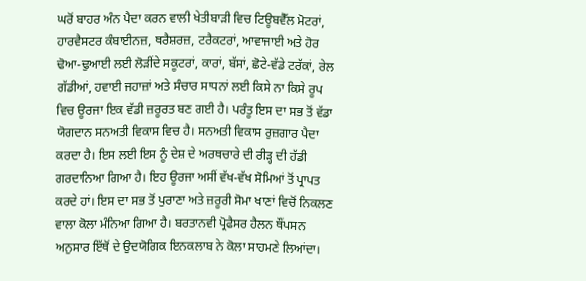ਘਰੋਂ ਬਾਹਰ ਅੰਨ ਪੈਦਾ ਕਰਨ ਵਾਲੀ ਖੇਤੀਬਾੜੀ ਵਿਚ ਟਿਊਬਵੈੱਲ ਮੋਟਰਾਂ, ਹਾਰਵੈਸਟਰ ਕੰਬਾਈਨਜ਼, ਥਰੈਸ਼ਰਜ਼, ਟਰੈਕਟਰਾਂ, ਆਵਾਜਾਈ ਅਤੇ ਹੋਰ ਢੋਆ-ਢੁਆਈ ਲਈ ਲੋੜੀਂਦੇ ਸਕੂਟਰਾਂ, ਕਾਰਾਂ, ਬੱਸਾਂ, ਛੋਟੇ-ਵੱਡੇ ਟਰੱਕਾਂ, ਰੇਲ ਗੱਡੀਆਂ, ਹਵਾਈ ਜਹਾਜ਼ਾਂ ਅਤੇ ਸੰਚਾਰ ਸਾਧਨਾਂ ਲਈ ਕਿਸੇ ਨਾ ਕਿਸੇ ਰੂਪ ਵਿਚ ਊਰਜਾ ਇਕ ਵੱਡੀ ਜ਼ਰੂਰਤ ਬਣ ਗਈ ਹੈ। ਪਰੰਤੂ ਇਸ ਦਾ ਸਭ ਤੋਂ ਵੱਡਾ ਯੋਗਦਾਨ ਸਨਅਤੀ ਵਿਕਾਸ ਵਿਚ ਹੈ। ਸਨਅਤੀ ਵਿਕਾਸ ਰੁਜ਼ਗਾਰ ਪੈਦਾ ਕਰਦਾ ਹੈ। ਇਸ ਲਈ ਇਸ ਨੂੰ ਦੇਸ਼ ਦੇ ਅਰਥਚਾਰੇ ਦੀ ਰੀੜ੍ਹ ਦੀ ਹੱਡੀ ਗਰਦਾਨਿਆ ਗਿਆ ਹੈ। ਇਹ ਊਰਜਾ ਅਸੀਂ ਵੱਖ-ਵੱਖ ਸੋਮਿਆਂ ਤੋਂ ਪ੍ਰਾਪਤ ਕਰਦੇ ਹਾਂ। ਇਸ ਦਾ ਸਭ ਤੋਂ ਪੁਰਾਣਾ ਅਤੇ ਜ਼ਰੂਰੀ ਸੋਮਾ ਖਾਣਾਂ ਵਿਚੋਂ ਨਿਕਲਣ ਵਾਲਾ ਕੋਲਾ ਮੰਨਿਆ ਗਿਆ ਹੈ। ਬਰਤਾਨਵੀ ਪ੍ਰੋਫੈਸਰ ਹੈਲਨ ਥੌਂਪਸਨ ਅਨੁਸਾਰ ਇੱਥੋਂ ਦੇ ਉਦਯੋਗਿਕ ਇਨਕਲਾਬ ਨੇ ਕੋਲਾ ਸਾਹਮਣੇ ਲਿਆਂਦਾ।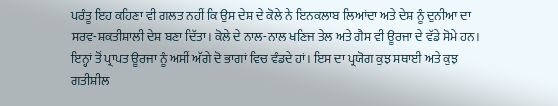ਪਰੰਤੂ ਇਹ ਕਹਿਣਾ ਵੀ ਗਲਤ ਨਹੀਂ ਕਿ ਉਸ ਦੇਸ਼ ਦੇ ਕੋਲੇ ਨੇ ਇਨਕਲਾਬ ਲਿਆਂਦਾ ਅਤੇ ਦੇਸ਼ ਨੂੰ ਦੁਨੀਆ ਦਾ ਸਰਵ-ਸ਼ਕਤੀਸ਼ਾਲੀ ਦੇਸ਼ ਬਣਾ ਦਿੱਤਾ। ਕੋਲੇ ਦੇ ਨਾਲ-ਨਾਲ ਖਣਿਜ ਤੇਲ ਅਤੇ ਗੈਸ ਵੀ ਊਰਜਾ ਦੇ ਵੱਡੇ ਸੋਮੇ ਹਨ। ਇਨ੍ਹਾਂ ਤੋਂ ਪ੍ਰਾਪਤ ਊਰਜਾ ਨੂੰ ਅਸੀਂ ਅੱਗੇ ਦੋ ਭਾਗਾਂ ਵਿਚ ਵੰਡਦੇ ਹਾਂ। ਇਸ ਦਾ ਪ੍ਰਯੋਗ ਕੁਝ ਸਥਾਈ ਅਤੇ ਕੁਝ ਗਤੀਸ਼ੀਲ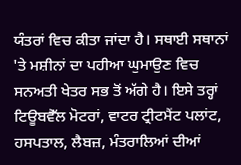ਯੰਤਰਾਂ ਵਿਚ ਕੀਤਾ ਜਾਂਦਾ ਹੈ। ਸਥਾਈ ਸਥਾਨਾਂ 'ਤੇ ਮਸ਼ੀਨਾਂ ਦਾ ਪਹੀਆ ਘੁਮਾਉਣ ਵਿਚ ਸਨਅਤੀ ਖੇਤਰ ਸਭ ਤੋਂ ਅੱਗੇ ਹੈ। ਇਸੇ ਤਰ੍ਹਾਂ ਟਿਊਬਵੈੱਲ ਮੋਟਰਾਂ, ਵਾਟਰ ਟ੍ਰੀਟਮੈਂਟ ਪਲਾਂਟ, ਹਸਪਤਾਲ, ਲੈਬਜ਼, ਮੰਤਰਾਲਿਆਂ ਦੀਆਂ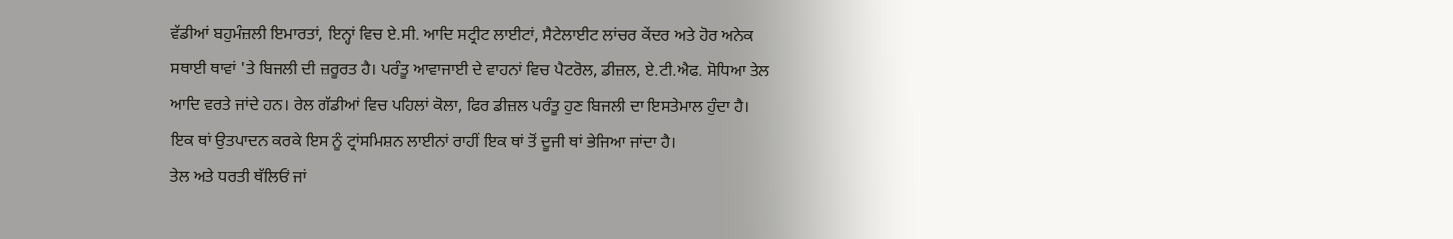ਵੱਡੀਆਂ ਬਹੁਮੰਜ਼ਲੀ ਇਮਾਰਤਾਂ, ਇਨ੍ਹਾਂ ਵਿਚ ਏ.ਸੀ. ਆਦਿ ਸਟ੍ਰੀਟ ਲਾਈਟਾਂ, ਸੈਟੇਲਾਈਟ ਲਾਂਚਰ ਕੇਂਦਰ ਅਤੇ ਹੋਰ ਅਨੇਕ ਸਥਾਈ ਥਾਵਾਂ 'ਤੇ ਬਿਜਲੀ ਦੀ ਜ਼ਰੂਰਤ ਹੈ। ਪਰੰਤੂ ਆਵਾਜਾਈ ਦੇ ਵਾਹਨਾਂ ਵਿਚ ਪੈਟਰੋਲ, ਡੀਜ਼ਲ, ਏ.ਟੀ.ਐਫ. ਸੋਧਿਆ ਤੇਲ ਆਦਿ ਵਰਤੇ ਜਾਂਦੇ ਹਨ। ਰੇਲ ਗੱਡੀਆਂ ਵਿਚ ਪਹਿਲਾਂ ਕੋਲਾ, ਫਿਰ ਡੀਜ਼ਲ ਪਰੰਤੂ ਹੁਣ ਬਿਜਲੀ ਦਾ ਇਸਤੇਮਾਲ ਹੁੰਦਾ ਹੈ। ਇਕ ਥਾਂ ਉਤਪਾਦਨ ਕਰਕੇ ਇਸ ਨੂੰ ਟ੍ਰਾਂਸਮਿਸ਼ਨ ਲਾਈਨਾਂ ਰਾਹੀਂ ਇਕ ਥਾਂ ਤੋਂ ਦੂਜੀ ਥਾਂ ਭੇਜਿਆ ਜਾਂਦਾ ਹੈ।
ਤੇਲ ਅਤੇ ਧਰਤੀ ਥੱਲਿਓਂ ਜਾਂ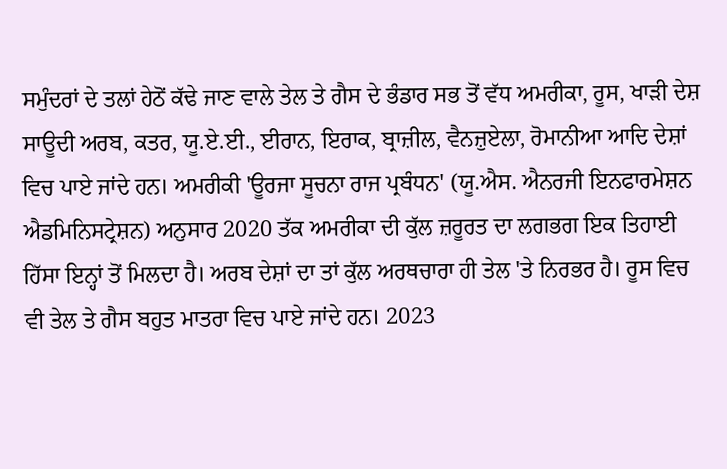ਸਮੁੰਦਰਾਂ ਦੇ ਤਲਾਂ ਹੇਠੋਂ ਕੱਢੇ ਜਾਣ ਵਾਲੇ ਤੇਲ ਤੇ ਗੈਸ ਦੇ ਭੰਡਾਰ ਸਭ ਤੋਂ ਵੱਧ ਅਮਰੀਕਾ, ਰੂਸ, ਖਾੜੀ ਦੇਸ਼ ਸਾਊਦੀ ਅਰਬ, ਕਤਰ, ਯੂ.ਏ.ਈ., ਈਰਾਨ, ਇਰਾਕ, ਬ੍ਰਾਜ਼ੀਲ, ਵੈਨਜ਼ੁਏਲਾ, ਰੋਮਾਨੀਆ ਆਦਿ ਦੇਸ਼ਾਂ ਵਿਚ ਪਾਏ ਜਾਂਦੇ ਹਨ। ਅਮਰੀਕੀ 'ਊਰਜਾ ਸੂਚਨਾ ਰਾਜ ਪ੍ਰਬੰਧਨ' (ਯੂ.ਐਸ. ਐਨਰਜੀ ਇਨਫਾਰਮੇਸ਼ਨ ਐਡਮਿਨਿਸਟ੍ਰੇਸ਼ਨ) ਅਨੁਸਾਰ 2020 ਤੱਕ ਅਮਰੀਕਾ ਦੀ ਕੁੱਲ ਜ਼ਰੂਰਤ ਦਾ ਲਗਭਗ ਇਕ ਤਿਹਾਈ ਹਿੱਸਾ ਇਨ੍ਹਾਂ ਤੋਂ ਮਿਲਦਾ ਹੈ। ਅਰਬ ਦੇਸ਼ਾਂ ਦਾ ਤਾਂ ਕੁੱਲ ਅਰਥਚਾਰਾ ਹੀ ਤੇਲ 'ਤੇ ਨਿਰਭਰ ਹੈ। ਰੂਸ ਵਿਚ ਵੀ ਤੇਲ ਤੇ ਗੈਸ ਬਹੁਤ ਮਾਤਰਾ ਵਿਚ ਪਾਏ ਜਾਂਦੇ ਹਨ। 2023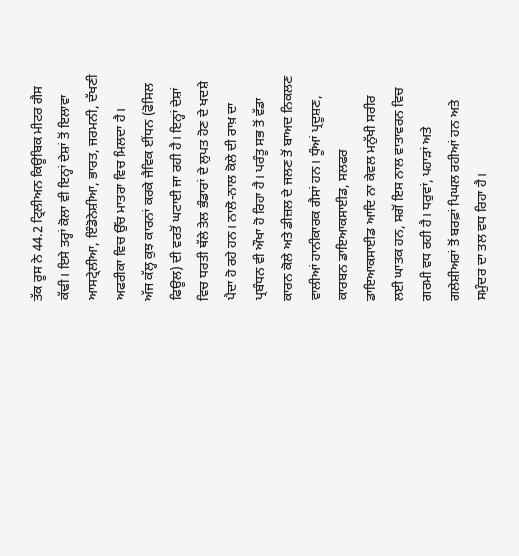ਤੱਕ ਰੂਸ ਨੇ 44.2 ਟ੍ਰਿਲੀਅਨ ਕਿਊਬਿਕ ਮੀਟਰ ਗੈਸ ਕੱਢੀ। ਇਸੇ ਤਰ੍ਹਾਂ ਕੋਲਾ ਵੀ ਇਨ੍ਹਾਂ ਦੇਸ਼ਾਂ ਤੋਂ ਇਲਾਵਾ ਆਸਟ੍ਰੇਲੀਆ, ਇੰਡੋਨੇਸ਼ੀਆ, ਭਾਰਤ, ਜਰਮਨੀ, ਦੱਖਣੀ ਅਫਰੀਕਾ ਵਿਚ ਉੱਚ ਮਾਤਰਾ ਵਿਚ ਮਿਲਦਾ ਹੈ।
ਅੱਜ ਕੱਲ੍ਹ ਕੁਝ ਕਾਰਨਾਂ ਕਰਕੇ ਜੈਵਿਕ ਈਂਧਨ (ਫੋਸਿਲ ਫਿਊਲ) ਦੀ ਵਰਤੋਂ ਘਟਾਈ ਜਾ ਰਹੀ ਹੈ। ਇਨ੍ਹਾਂ ਦੇਸ਼ਾਂ ਵਿਚ ਧਰਤੀ ਥੱਲੇ ਤੇਲ ਭੰਡਾਰਾਂ ਦੇ ਲੁਪਤ ਹੋਣ ਦੇ ਖਦਸ਼ੇ ਪੈਦਾ ਹੋ ਰਹੇ ਹਨ। ਨਾਲੋ-ਨਾਲ ਕੋਲੇ ਦੀ ਰਾਖ਼ ਦਾ ਪ੍ਰਬੰਧਨ ਵੀ ਔਖਾ ਹੋ ਰਿਹਾ ਹੈ। ਪਰੰਤੂ ਸਭ ਤੋਂ ਵੱਡਾ ਕਾਰਨ ਕੋਲੇ ਅਤੇ ਡੀਜ਼ਲ ਦੇ ਜਲਣ ਤੋਂ ਬਾਅਦ ਨਿਕਲਣ ਵਾਲੀਆਂ ਹਾਨੀਕਾਰਕ ਗੈਸਾਂ ਹਨ। ਧੂੰਆਂ ਪ੍ਰਦੂਸ਼ਣ, ਕਾਰਬਨ ਡਾਇਆਕਸਾਈਡ, ਸਲਫਰ ਡਾਇਆਕਸਾਈਡ ਆਦਿ ਨਾ ਕੇਵਲ ਮਨੁੱਖੀ ਸਰੀਰ ਲਈ ਘਾਤਕ ਹਨ, ਸਗੋਂ ਇਸ ਨਾਲ ਵਾਤਾਵਰਨ ਵਿਚ ਗਰਮੀ ਵਧ ਰਹੀ ਹੈ। ਧਰੁਵਾਂ, ਪਹਾੜਾਂ ਅਤੇ ਗਲੇਸ਼ੀਅਰਾਂ ਤੋਂ ਬਰਫ਼ਾਂ ਪਿਘਲ ਰਹੀਆਂ ਹਨ ਅਤੇ ਸਮੁੰਦਰ ਦਾ ਤਲ ਵਧ ਰਿਹਾ ਹੈ।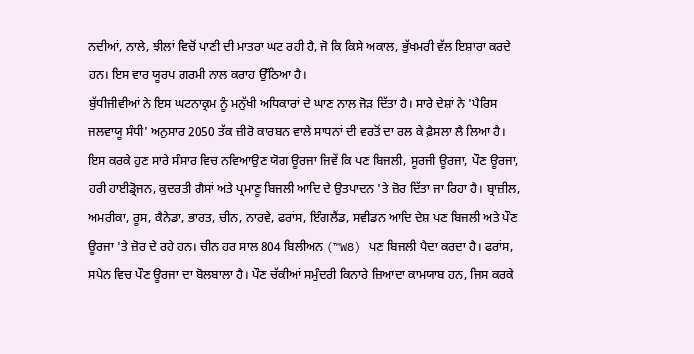ਨਦੀਆਂ, ਨਾਲੇ, ਝੀਲਾਂ ਵਿਚੋਂ ਪਾਣੀ ਦੀ ਮਾਤਰਾ ਘਟ ਰਹੀ ਹੈ, ਜੋ ਕਿ ਕਿਸੇ ਅਕਾਲ, ਭੁੱਖਮਰੀ ਵੱਲ ਇਸ਼ਾਰਾ ਕਰਦੇ ਹਨ। ਇਸ ਵਾਰ ਯੂਰਪ ਗਰਮੀ ਨਾਲ ਕਰਾਹ ਉੱਠਿਆ ਹੈ।
ਬੁੱਧੀਜੀਵੀਆਂ ਨੇ ਇਸ ਘਟਨਾਕ੍ਰਮ ਨੂੰ ਮਨੁੱਖੀ ਅਧਿਕਾਰਾਂ ਦੇ ਘਾਣ ਨਾਲ ਜੋੜ ਦਿੱਤਾ ਹੈ। ਸਾਰੇ ਦੇਸ਼ਾਂ ਨੇ 'ਪੈਰਿਸ ਜਲਵਾਯੂ ਸੰਧੀ' ਅਨੁਸਾਰ 2050 ਤੱਕ ਜ਼ੀਰੋ ਕਾਰਬਨ ਵਾਲੇ ਸਾਧਨਾਂ ਦੀ ਵਰਤੋਂ ਦਾ ਰਲ ਕੇ ਫ਼ੈਸਲਾ ਲੈ ਲਿਆ ਹੈ। ਇਸ ਕਰਕੇ ਹੁਣ ਸਾਰੇ ਸੰਸਾਰ ਵਿਚ ਨਵਿਆਉਣ ਯੋਗ ਊਰਜਾ ਜਿਵੇਂ ਕਿ ਪਣ ਬਿਜਲੀ, ਸੂਰਜੀ ਊਰਜਾ, ਪੌਣ ਊਰਜਾ, ਹਰੀ ਹਾਈਡ੍ਰੋਜਨ, ਕੁਦਰਤੀ ਗੈਸਾਂ ਅਤੇ ਪ੍ਰਮਾਣੂ ਬਿਜਲੀ ਆਦਿ ਦੇ ਉਤਪਾਦਨ 'ਤੇ ਜ਼ੋਰ ਦਿੱਤਾ ਜਾ ਰਿਹਾ ਹੈ। ਬ੍ਰਾਜ਼ੀਲ, ਅਮਰੀਕਾ, ਰੂਸ, ਕੈਨੇਡਾ, ਭਾਰਤ, ਚੀਨ, ਨਾਰਵੇ, ਫਰਾਂਸ, ਇੰਗਲੈਂਡ, ਸਵੀਡਨ ਆਦਿ ਦੇਸ਼ ਪਣ ਬਿਜਲੀ ਅਤੇ ਪੌਣ ਊਰਜਾ 'ਤੇ ਜ਼ੋਰ ਦੇ ਰਹੇ ਹਨ। ਚੀਨ ਹਰ ਸਾਲ 804 ਬਿਲੀਅਨ (™W8) ਪਣ ਬਿਜਲੀ ਪੈਦਾ ਕਰਦਾ ਹੈ। ਫਰਾਂਸ, ਸਪੇਨ ਵਿਚ ਪੌਣ ਊਰਜਾ ਦਾ ਬੋਲਬਾਲਾ ਹੈ। ਪੌਣ ਚੱਕੀਆਂ ਸਮੁੰਦਰੀ ਕਿਨਾਰੇ ਜ਼ਿਆਦਾ ਕਾਮਯਾਬ ਹਨ, ਜਿਸ ਕਰਕੇ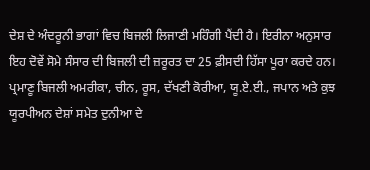ਦੇਸ਼ ਦੇ ਅੰਦਰੂਨੀ ਭਾਗਾਂ ਵਿਚ ਬਿਜਲੀ ਲਿਜਾਣੀ ਮਹਿੰਗੀ ਪੈਂਦੀ ਹੈ। ਇਰੀਨਾ ਅਨੁਸਾਰ ਇਹ ਦੋਵੇਂ ਸੋਮੇ ਸੰਸਾਰ ਦੀ ਬਿਜਲੀ ਦੀ ਜ਼ਰੂਰਤ ਦਾ 25 ਫ਼ੀਸਦੀ ਹਿੱਸਾ ਪੂਰਾ ਕਰਦੇ ਹਨ।
ਪ੍ਰਮਾਣੂ ਬਿਜਲੀ ਅਮਰੀਕਾ, ਚੀਨ, ਰੂਸ, ਦੱਖਣੀ ਕੋਰੀਆ, ਯੂ.ਏ.ਈ., ਜਪਾਨ ਅਤੇ ਕੁਝ ਯੂਰਪੀਅਨ ਦੇਸ਼ਾਂ ਸਮੇਤ ਦੁਨੀਆ ਦੇ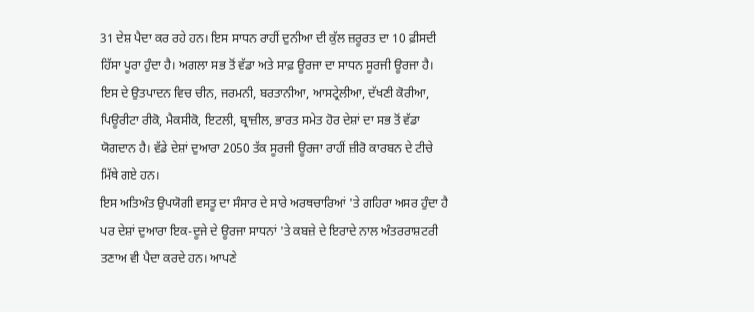31 ਦੇਸ਼ ਪੈਦਾ ਕਰ ਰਹੇ ਹਨ। ਇਸ ਸਾਧਨ ਰਾਹੀਂ ਦੁਨੀਆ ਦੀ ਕੁੱਲ ਜ਼ਰੂਰਤ ਦਾ 10 ਫ਼ੀਸਦੀ ਹਿੱਸਾ ਪੂਰਾ ਹੁੰਦਾ ਹੈ। ਅਗਲਾ ਸਭ ਤੋਂ ਵੱਡਾ ਅਤੇ ਸਾਫ਼ ਊਰਜਾ ਦਾ ਸਾਧਨ ਸੂਰਜੀ ਊਰਜਾ ਹੈ। ਇਸ ਦੇ ਉਤਪਾਦਨ ਵਿਚ ਚੀਨ, ਜਰਮਨੀ, ਬਰਤਾਨੀਆ, ਆਸਟ੍ਰੇਲੀਆ, ਦੱਖਣੀ ਕੋਰੀਆ, ਪਿਊਰੀਟਾ ਰੀਕੋ, ਮੈਕਸੀਕੋ, ਇਟਲੀ, ਬ੍ਰਾਜ਼ੀਲ, ਭਾਰਤ ਸਮੇਤ ਹੋਰ ਦੇਸ਼ਾਂ ਦਾ ਸਭ ਤੋਂ ਵੱਡਾ ਯੋਗਦਾਨ ਹੈ। ਵੱਡੇ ਦੇਸ਼ਾਂ ਦੁਆਰਾ 2050 ਤੱਕ ਸੂਰਜੀ ਊਰਜਾ ਰਾਹੀਂ ਜ਼ੀਰੋ ਕਾਰਬਨ ਦੇ ਟੀਚੇ ਮਿੱਥੇ ਗਏ ਹਨ।
ਇਸ ਅਤਿਅੰਤ ਉਪਯੋਗੀ ਵਸਤੂ ਦਾ ਸੰਸਾਰ ਦੇ ਸਾਰੇ ਅਰਥਚਾਰਿਆਂ 'ਤੇ ਗਹਿਰਾ ਅਸਰ ਹੁੰਦਾ ਹੈ ਪਰ ਦੇਸ਼ਾਂ ਦੁਆਰਾ ਇਕ-ਦੂਜੇ ਦੇ ਊਰਜਾ ਸਾਧਨਾਂ 'ਤੇ ਕਬਜ਼ੇ ਦੇ ਇਰਾਦੇ ਨਾਲ ਅੰਤਰਰਾਸ਼ਟਰੀ ਤਣਾਅ ਵੀ ਪੈਦਾ ਕਰਦੇ ਹਨ। ਆਪਣੇ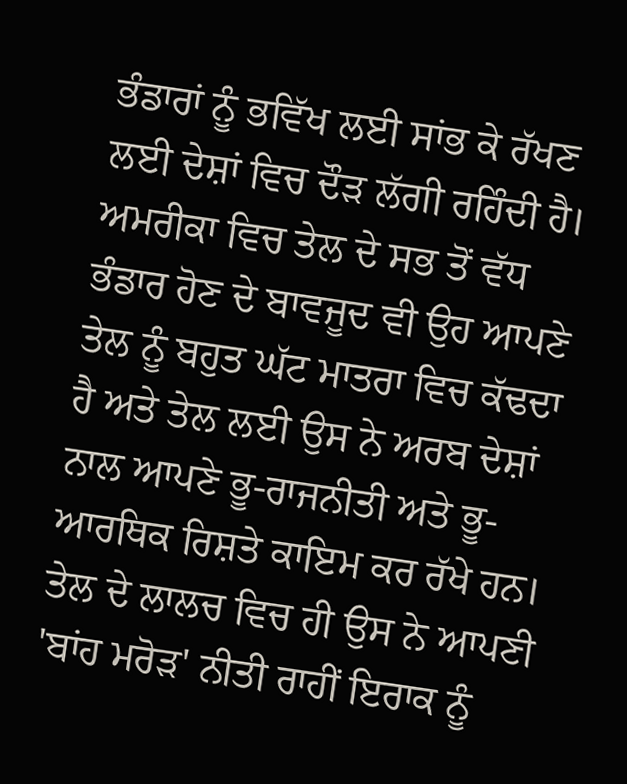ਭੰਡਾਰਾਂ ਨੂੰ ਭਵਿੱਖ ਲਈ ਸਾਂਭ ਕੇ ਰੱਖਣ ਲਈ ਦੇਸ਼ਾਂ ਵਿਚ ਦੌੜ ਲੱਗੀ ਰਹਿੰਦੀ ਹੈ। ਅਮਰੀਕਾ ਵਿਚ ਤੇਲ ਦੇ ਸਭ ਤੋਂ ਵੱਧ ਭੰਡਾਰ ਹੋਣ ਦੇ ਬਾਵਜੂਦ ਵੀ ਉਹ ਆਪਣੇ ਤੇਲ ਨੂੰ ਬਹੁਤ ਘੱਟ ਮਾਤਰਾ ਵਿਚ ਕੱਢਦਾ ਹੈ ਅਤੇ ਤੇਲ ਲਈ ਉਸ ਨੇ ਅਰਬ ਦੇਸ਼ਾਂ ਨਾਲ ਆਪਣੇ ਭੂ-ਰਾਜਨੀਤੀ ਅਤੇ ਭੂ-ਆਰਥਿਕ ਰਿਸ਼ਤੇ ਕਾਇਮ ਕਰ ਰੱਖੇ ਹਨ। ਤੇਲ ਦੇ ਲਾਲਚ ਵਿਚ ਹੀ ਉਸ ਨੇ ਆਪਣੀ 'ਬਾਂਹ ਮਰੋੜ' ਨੀਤੀ ਰਾਹੀਂ ਇਰਾਕ ਨੂੰ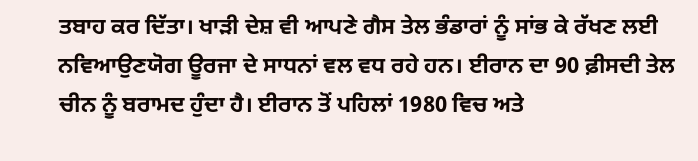ਤਬਾਹ ਕਰ ਦਿੱਤਾ। ਖਾੜੀ ਦੇਸ਼ ਵੀ ਆਪਣੇ ਗੈਸ ਤੇਲ ਭੰਡਾਰਾਂ ਨੂੰ ਸਾਂਭ ਕੇ ਰੱਖਣ ਲਈ ਨਵਿਆਉਣਯੋਗ ਊਰਜਾ ਦੇ ਸਾਧਨਾਂ ਵਲ ਵਧ ਰਹੇ ਹਨ। ਈਰਾਨ ਦਾ 90 ਫ਼ੀਸਦੀ ਤੇਲ ਚੀਨ ਨੂੰ ਬਰਾਮਦ ਹੁੰਦਾ ਹੈ। ਈਰਾਨ ਤੋਂ ਪਹਿਲਾਂ 1980 ਵਿਚ ਅਤੇ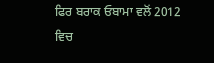ਫਿਰ ਬਰਾਕ ਓਬਾਮਾ ਵਲੋਂ 2012 ਵਿਚ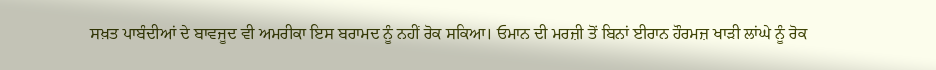ਸਖ਼ਤ ਪਾਬੰਦੀਆਂ ਦੇ ਬਾਵਜੂਦ ਵੀ ਅਮਰੀਕਾ ਇਸ ਬਰਾਮਦ ਨੂੰ ਨਹੀਂ ਰੋਕ ਸਕਿਆ। ਓਮਾਨ ਦੀ ਮਰਜ਼ੀ ਤੋਂ ਬਿਨਾਂ ਈਰਾਨ ਹੌਰਮਜ਼ ਖਾੜੀ ਲਾਂਘੇ ਨੂੰ ਰੋਕ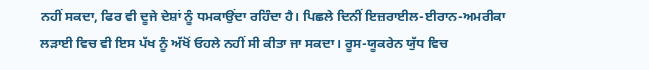ਨਹੀਂ ਸਕਦਾ, ਫਿਰ ਵੀ ਦੂਜੇ ਦੇਸ਼ਾਂ ਨੂੰ ਧਮਕਾਉਂਦਾ ਰਹਿੰਦਾ ਹੈ। ਪਿਛਲੇ ਦਿਨੀਂ ਇਜ਼ਰਾਈਲ-ਈਰਾਨ-ਅਮਰੀਕਾ ਲੜਾਈ ਵਿਚ ਵੀ ਇਸ ਪੱਖ ਨੂੰ ਅੱਖੋਂ ਓਹਲੇ ਨਹੀਂ ਸੀ ਕੀਤਾ ਜਾ ਸਕਦਾ। ਰੂਸ-ਯੂਕਰੇਨ ਯੁੱਧ ਵਿਚ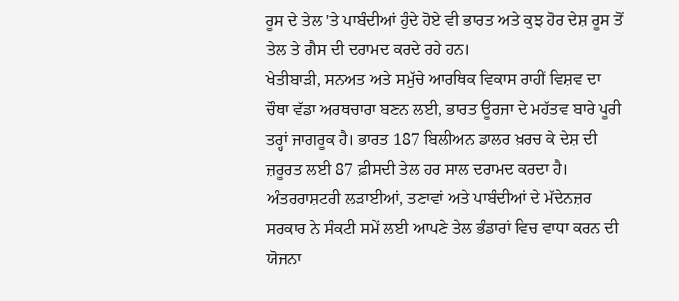ਰੂਸ ਦੇ ਤੇਲ 'ਤੇ ਪਾਬੰਦੀਆਂ ਹੁੰਦੇ ਹੋਏ ਵੀ ਭਾਰਤ ਅਤੇ ਕੁਝ ਹੋਰ ਦੇਸ਼ ਰੂਸ ਤੋਂ ਤੇਲ ਤੇ ਗੈਸ ਦੀ ਦਰਾਮਦ ਕਰਦੇ ਰਹੇ ਹਨ।
ਖੇਤੀਬਾੜੀ, ਸਨਅਤ ਅਤੇ ਸਮੁੱਚੇ ਆਰਥਿਕ ਵਿਕਾਸ ਰਾਹੀਂ ਵਿਸ਼ਵ ਦਾ ਚੌਥਾ ਵੱਡਾ ਅਰਥਚਾਰਾ ਬਣਨ ਲਈ, ਭਾਰਤ ਊਰਜਾ ਦੇ ਮਹੱਤਵ ਬਾਰੇ ਪੂਰੀ ਤਰ੍ਹਾਂ ਜਾਗਰੂਕ ਹੈ। ਭਾਰਤ 187 ਬਿਲੀਅਨ ਡਾਲਰ ਖ਼ਰਚ ਕੇ ਦੇਸ਼ ਦੀ ਜ਼ਰੂਰਤ ਲਈ 87 ਫ਼ੀਸਦੀ ਤੇਲ ਹਰ ਸਾਲ ਦਰਾਮਦ ਕਰਦਾ ਹੈ। ਅੰਤਰਰਾਸ਼ਟਰੀ ਲੜਾਈਆਂ, ਤਣਾਵਾਂ ਅਤੇ ਪਾਬੰਦੀਆਂ ਦੇ ਮੱਦੇਨਜ਼ਰ ਸਰਕਾਰ ਨੇ ਸੰਕਟੀ ਸਮੇਂ ਲਈ ਆਪਣੇ ਤੇਲ ਭੰਡਾਰਾਂ ਵਿਚ ਵਾਧਾ ਕਰਨ ਦੀ ਯੋਜਨਾ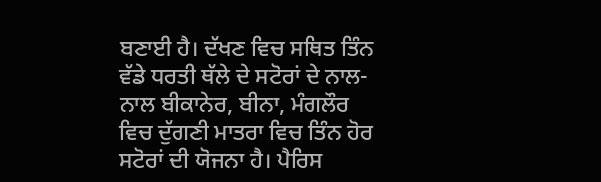ਬਣਾਈ ਹੈ। ਦੱਖਣ ਵਿਚ ਸਥਿਤ ਤਿੰਨ ਵੱਡੇ ਧਰਤੀ ਥੱਲੇ ਦੇ ਸਟੋਰਾਂ ਦੇ ਨਾਲ-ਨਾਲ ਬੀਕਾਨੇਰ, ਬੀਨਾ, ਮੰਗਲੌਰ ਵਿਚ ਦੁੱਗਣੀ ਮਾਤਰਾ ਵਿਚ ਤਿੰਨ ਹੋਰ ਸਟੋਰਾਂ ਦੀ ਯੋਜਨਾ ਹੈ। ਪੈਰਿਸ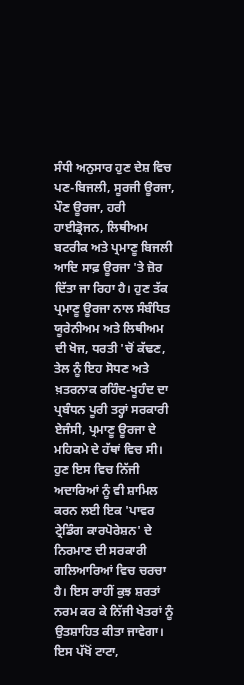ਸੰਧੀ ਅਨੁਸਾਰ ਹੁਣ ਦੇਸ਼ ਵਿਚ ਪਣ-ਬਿਜਲੀ, ਸੂਰਜੀ ਊਰਜਾ, ਪੌਣ ਊਰਜਾ, ਹਰੀ ਹਾਈਡ੍ਰੋਜਨ, ਲਿਥੀਅਮ ਬਟਰੀਕ ਅਤੇ ਪ੍ਰਮਾਣੂ ਬਿਜਲੀ ਆਦਿ ਸਾਫ਼ ਊਰਜਾ 'ਤੇ ਜ਼ੋਰ ਦਿੱਤਾ ਜਾ ਰਿਹਾ ਹੈ। ਹੁਣ ਤੱਕ ਪ੍ਰਮਾਣੂ ਊਰਜਾ ਨਾਲ ਸੰਬੰਧਿਤ ਯੂਰੇਨੀਅਮ ਅਤੇ ਲਿਥੀਅਮ ਦੀ ਖੋਜ, ਧਰਤੀ 'ਚੋਂ ਕੱਢਣ, ਤੇਲ ਨੂੰ ਇਹ ਸੋਧਣ ਅਤੇ ਖ਼ਤਰਨਾਕ ਰਹਿੰਦ-ਖੂਹੰਦ ਦਾ ਪ੍ਰਬੰਧਨ ਪੂਰੀ ਤਰ੍ਹਾਂ ਸਰਕਾਰੀ ਏਜੰਸੀ, ਪ੍ਰਮਾਣੂ ਊਰਜਾ ਦੇ ਮਹਿਕਮੇ ਦੇ ਹੱਥਾਂ ਵਿਚ ਸੀ। ਹੁਣ ਇਸ ਵਿਚ ਨਿੱਜੀ ਅਦਾਰਿਆਂ ਨੂੰ ਵੀ ਸ਼ਾਮਿਲ ਕਰਨ ਲਈ ਇਕ 'ਪਾਵਰ ਟ੍ਰੇਡਿੰਗ ਕਾਰਪੋਰੇਸ਼ਨ' ਦੇ ਨਿਰਮਾਣ ਦੀ ਸਰਕਾਰੀ ਗਲਿਆਰਿਆਂ ਵਿਚ ਚਰਚਾ ਹੈ। ਇਸ ਰਾਹੀਂ ਕੁਝ ਸ਼ਰਤਾਂ ਨਰਮ ਕਰ ਕੇ ਨਿੱਜੀ ਖੇਤਰਾਂ ਨੂੰ ਉਤਸ਼ਾਹਿਤ ਕੀਤਾ ਜਾਵੇਗਾ। ਇਸ ਪੱਖੋਂ ਟਾਟਾ,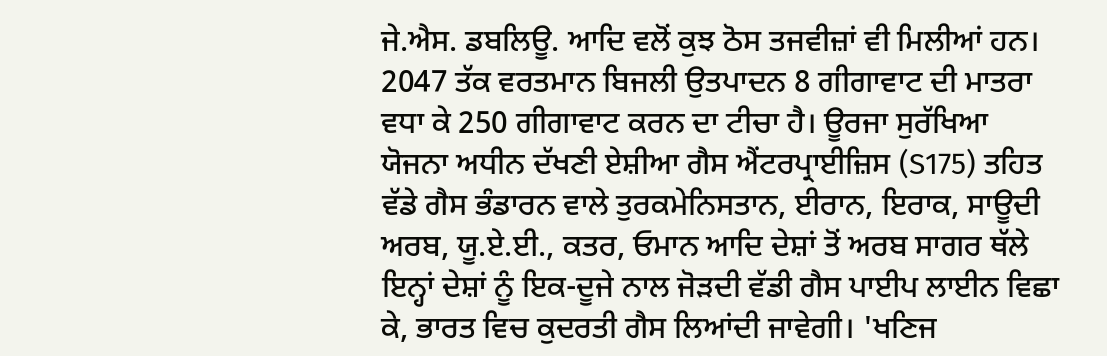ਜੇ.ਐਸ. ਡਬਲਿਊ. ਆਦਿ ਵਲੋਂ ਕੁਝ ਠੋਸ ਤਜਵੀਜ਼ਾਂ ਵੀ ਮਿਲੀਆਂ ਹਨ। 2047 ਤੱਕ ਵਰਤਮਾਨ ਬਿਜਲੀ ਉਤਪਾਦਨ 8 ਗੀਗਾਵਾਟ ਦੀ ਮਾਤਰਾ ਵਧਾ ਕੇ 250 ਗੀਗਾਵਾਟ ਕਰਨ ਦਾ ਟੀਚਾ ਹੈ। ਊਰਜਾ ਸੁਰੱਖਿਆ ਯੋਜਨਾ ਅਧੀਨ ਦੱਖਣੀ ਏਸ਼ੀਆ ਗੈਸ ਐਂਟਰਪ੍ਰਾਈਜ਼ਿਸ (S175) ਤਹਿਤ ਵੱਡੇ ਗੈਸ ਭੰਡਾਰਨ ਵਾਲੇ ਤੁਰਕਮੇਨਿਸਤਾਨ, ਈਰਾਨ, ਇਰਾਕ, ਸਾਊਦੀ ਅਰਬ, ਯੂ.ਏ.ਈ., ਕਤਰ, ਓਮਾਨ ਆਦਿ ਦੇਸ਼ਾਂ ਤੋਂ ਅਰਬ ਸਾਗਰ ਥੱਲੇ ਇਨ੍ਹਾਂ ਦੇਸ਼ਾਂ ਨੂੰ ਇਕ-ਦੂਜੇ ਨਾਲ ਜੋੜਦੀ ਵੱਡੀ ਗੈਸ ਪਾਈਪ ਲਾਈਨ ਵਿਛਾ ਕੇ, ਭਾਰਤ ਵਿਚ ਕੁਦਰਤੀ ਗੈਸ ਲਿਆਂਦੀ ਜਾਵੇਗੀ। 'ਖਣਿਜ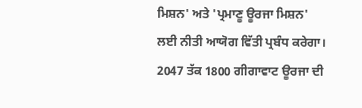ਮਿਸ਼ਨ' ਅਤੇ 'ਪ੍ਰਮਾਣੂ ਊਰਜਾ ਮਿਸ਼ਨ' ਲਈ ਨੀਤੀ ਆਯੋਗ ਵਿੱਤੀ ਪ੍ਰਬੰਧ ਕਰੇਗਾ। 2047 ਤੱਕ 1800 ਗੀਗਾਵਾਟ ਊਰਜਾ ਦੀ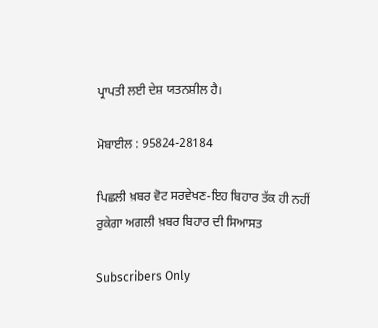ਪ੍ਰਾਪਤੀ ਲਈ ਦੇਸ਼ ਯਤਨਸ਼ੀਲ ਹੈ।

ਮੋਬਾਈਲ : 95824-28184

ਪਿਛਲੀ ਖ਼ਬਰ ਵੋਟ ਸਰਵੇਖਣ-ਇਹ ਬਿਹਾਰ ਤੱਕ ਹੀ ਨਹੀਂ ਰੁਕੇਗਾ ਅਗਲੀ ਖ਼ਬਰ ਬਿਹਾਰ ਦੀ ਸਿਆਸਤ

Subscribers Only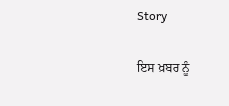Story

ਇਸ ਖ਼ਬਰ ਨੂੰ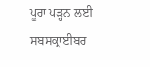ਪੂਰਾ ਪੜ੍ਹਨ ਲਈ ਸਬਸਕ੍ਰਾਈਬਰ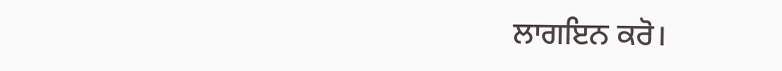ਲਾਗਇਨ ਕਰੋ।